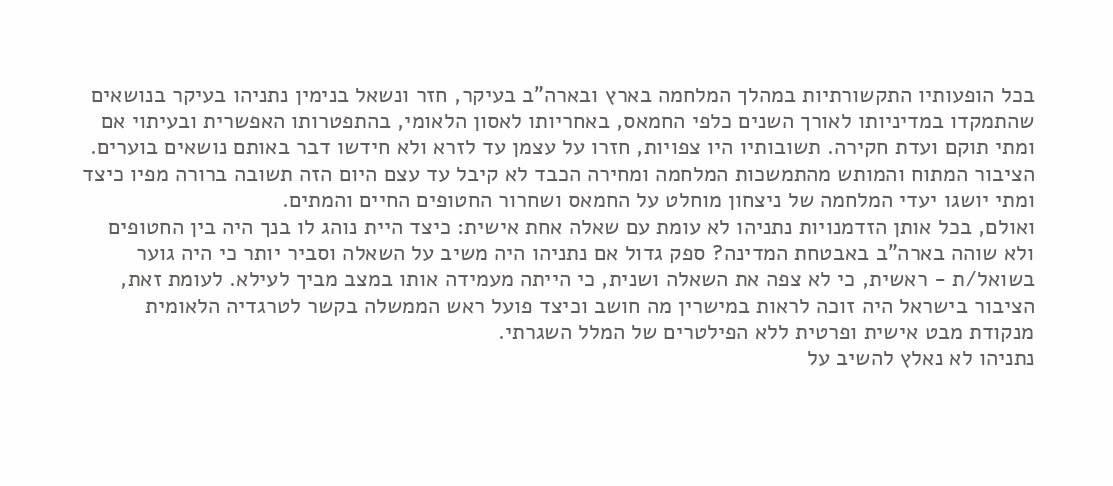בכל הופעותיו התקשורתיות במהלך המלחמה בארץ ובארה"ב בעיקר, חזר ונשאל בנימין נתניהו בעיקר בנושאים שהתמקדו במדיניותו לאורך השנים כלפי החמאס, באחריותו לאסון הלאומי, בהתפטרותו האפשרית ובעיתוי אם ומתי תוקם ועדת חקירה. תשובותיו היו צפויות, חזרו על עצמן עד לזרא ולא חידשו דבר באותם נושאים בוערים. הציבור המתוח והמותש מהתמשכות המלחמה ומחירה הכבד לא קיבל עד עצם היום הזה תשובה ברורה מפיו כיצד ומתי יושגו יעדי המלחמה של ניצחון מוחלט על החמאס ושחרור החטופים החיים והמתים.
ואולם, בכל אותן הזדמנויות נתניהו לא עומת עם שאלה אחת אישית: כיצד היית נוהג לו בנך היה בין החטופים ולא שוהה בארה"ב באבטחת המדינה? ספק גדול אם נתניהו היה משיב על השאלה וסביר יותר כי היה גוער בשואל/ת - ראשית, כי לא צפה את השאלה ושנית, כי הייתה מעמידה אותו במצב מביך לעילא. לעומת זאת, הציבור בישראל היה זוכה לראות במישרין מה חושב וכיצד פועל ראש הממשלה בקשר לטרגדיה הלאומית מנקודת מבט אישית ופרטית ללא הפילטרים של המלל השגרתי.
נתניהו לא נאלץ להשיב על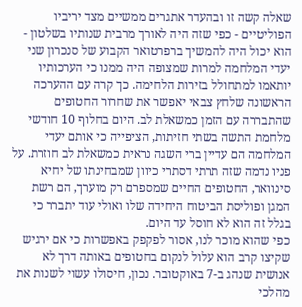שאלה קשה זו ובהעדר אתגרים ממשיים מצד יריביו הפוליטיים - כפי שזה היה לאורך מרבית שנותיו בשלטון - הוא יכול היה להמשיך ברפרטואר הקבוע של סנכרון שני יעדי המלחמה למרות שמצופה היה ממנו כי הערכותיו יותאמו למתחולל בזירות הלחימה. כך קרה עם ההערכה הראשונה שלחץ צבאי יאפשר את שחרור החטופים שהתבררה עם הזמן כמשאלת לב. היום בחלוף 10 חודשי מלחמת התשה בשתי חזיתות, הציפייה כי אותם יעדי המלחמה הם עדיין ברי השגה נראית כמשאלת לב חוזרת. על פניו נדמה שזה תרתי דסתרי כיוון שמבחינתו של יחיא סינוואר, החטופים החיים שמספרם רק מוערך, הם רשת המגן ופוליסת הביטוח היחידה שלו ואולי עוד יתברר כי בגלל זה הוא לא חוסל עד היום.
כפי שהוא מוכר לנו, אסור לפקפק באפשרות כי אם ירגיש שקיצו קרב הוא עלול לנקום בחטופים באותה דרך לא אנושית שנהג ב-7 באוקטובר. נכון, חיסולו עשוי לשנות את מהלכי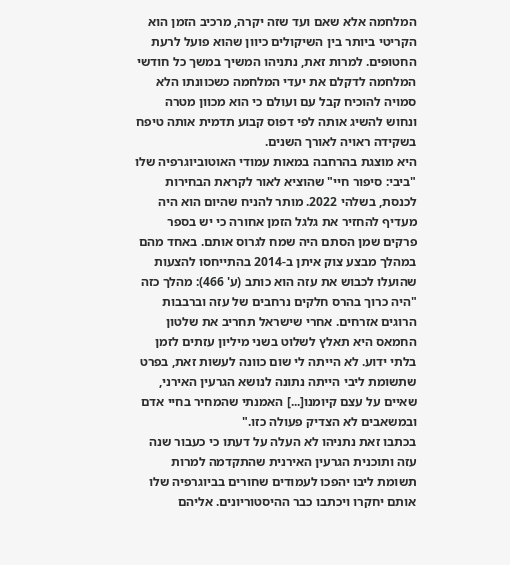המלחמה אלא שאם ועד שזה יקרה, מרכיב הזמן הוא הקריטי ביותר בין השיקולים כיוון שהוא פועל לרעת החטופים. למרות זאת, נתניהו המשיך במשך כל חודשי המלחמה לדקלם את יעדי המלחמה כשכוונתו הלא סמויה להוכיח קבל עם ועולם כי הוא מכוון מטרה ונחוש להשיג אותה לפי דפוס קבוע תדמית אותה טיפח בשקידה ראויה לאורך השנים.
היא מוצגת בהרחבה במאות עמודי האוטוביוגרפיה שלו "ביבי: סיפור חיי" שהוציא לאור לקראת הבחירות לכנסת, בשלהי 2022. מותר להניח שהיום הוא היה מעדיף להחזיר את גלגל הזמן אחורה כי יש בספר פרקים שמן הסתם היה שמח לגרוס אותם. באחד מהם במהלך מבצע צוק איתן ב-2014 בהתייחסו להצעות שהועלו לכבוש את עזה הוא כותב (ע' 466): מהלך כזה "היה כרוך בהרס חלקים נרחבים של עזה וברבבות הרוגים אזרחים. אחרי שישראל תחריב את שלטון החמאס היא תאלץ לשלוט בשני מיליון עזתים לזמן בלתי ידוע. לא הייתה לי שום כוונה לעשות זאת, בפרט שתשומת ליבי הייתה נתונה לנושא הגרעין האירני, שאיים על עצם קיומנו[...] האמנתי שהמחיר בחיי אדם ובמשאבים לא הצדיק פעולה כזו."
בכתבו זאת נתניהו לא העלה על דעתו כי כעבור שנה עזה ותוכנית הגרעין האירנית שהתקדמה למרות תשומת ליבו יהפכו לעמודים שחורים בביוגרפיה שלו אותם יחקרו ויכתבו כבר ההיסטוריונים. אליהם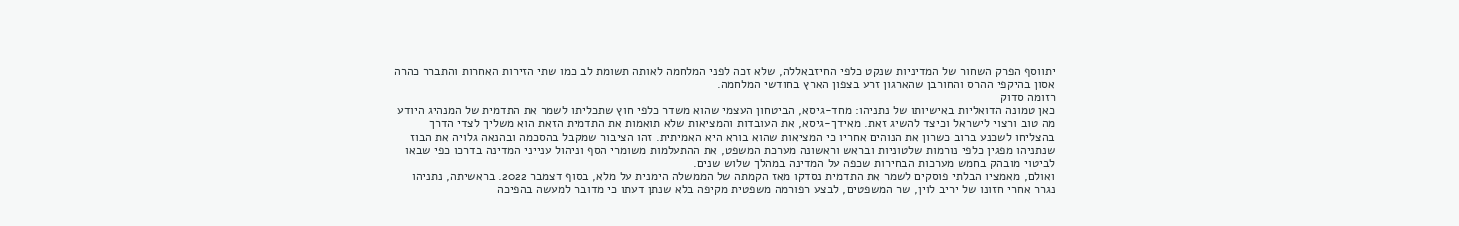יתווסף הפרק השחור של המדיניות שנקט כלפי החיזבאללה, שלא זכה לפני המלחמה לאותה תשומת לב כמו שתי הזירות האחרות והתברר כהרה אסון בהיקפי ההרס והחורבן שהארגון זרע בצפון הארץ בחודשי המלחמה.
רזומה סדוק
כאן טמונה הדואליות באישיותו של נתניהו: מחד-גיסא, הביטחון העצמי שהוא משדר כלפי חוץ שתכליתו לשמר את התדמית של המנהיג היודע מה טוב ורצוי לישראל וכיצד להשיג זאת. מאידך-גיסא, את העובדות והמציאות שלא תואמות את התדמית הזאת הוא משליך לצדי הדרך בהצליחו לשכנע ברוב כשרון את הנוהים אחריו כי המציאות שהוא בורא היא האמיתית. זהו הציבור שמקבל בהסכמה ובהנאה גלויה את הבוז שנתניהו מפגין כלפי נורמות שלטוניות ובראש וראשונה מערכת המשפט, את ההתעלמות משומרי הסף וניהול ענייני המדינה בדרכו כפי שבאו לביטוי מובהק בחמש מערכות הבחירות שכפה על המדינה במהלך שלוש שנים.
ואולם, מאמציו הבלתי פוסקים לשמר את התדמית נסדקו מאז הקמתה של הממשלה הימנית על מלא, בסוף דצמבר 2022. בראשיתה, נתניהו נגרר אחרי חזונו של יריב לוין, שר המשפטים, לבצע רפורמה משפטית מקיפה בלא שנתן דעתו כי מדובר למעשה בהפיכה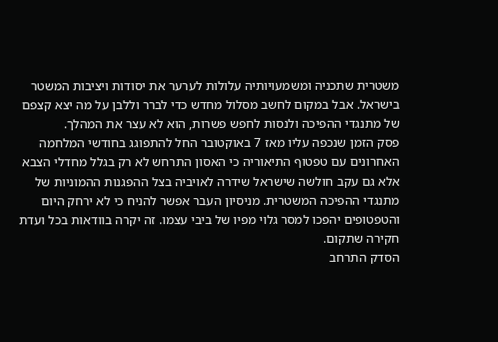משטרית שתכניה ומשמעויותיה עלולות לערער את יסודות ויציבות המשטר בישראל. אבל במקום לחשב מסלול מחדש כדי לברר וללבן על מה יצא קצפם של מתנגדי ההפיכה ולנסות לחפש פשרות, הוא לא עצר את המהלך.
פסק הזמן שנכפה עליו מאז 7 באוקטובר החל להתפוגג בחודשי המלחמה האחרונים עם טפטוף התיאוריה כי האסון התרחש לא רק בגלל מחדלי הצבא אלא גם עקב חולשה שישראל שידרה לאויביה בצל ההפגנות ההמוניות של מתנגדי ההפיכה המשטרית. מניסיון העבר אפשר להניח כי לא ירחק היום והטפטופים יהפכו למסר גלוי מפיו של ביבי עצמו. זה יקרה בוודאות בכל ועדת חקירה שתקום.
הסדק התרחב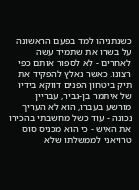כשנתניהו למד בפעם הראשונה על בשרו את שתמיד עשה לאחרים - לא לספור אותם כפי רצונו. כאשר נאלץ להפקיד את תיק ביטחון הפנים דווקא בידיו של איתמר בן-גביר, עבריין מורשע בעברו, הוא לא העריך נכונה - עוד כשל מחשבתי בהכירו את האיש - כי הוא מכניס סוס טרויאני לממשלתו שלא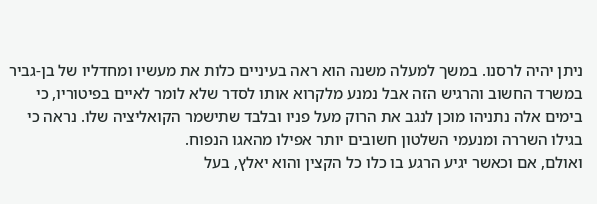ניתן יהיה לרסנו. במשך למעלה משנה הוא ראה בעיניים כלות את מעשיו ומחדליו של בן-גביר במשרד החשוב והרגיש הזה אבל נמנע מלקרוא אותו לסדר שלא לומר לאיים בפיטוריו, כי בימים אלה נתניהו מוכן לנגב את הרוק מעל פניו ובלבד שתישמר הקואליציה שלו. נראה כי בגילו השררה ומנעמי השלטון חשובים יותר אפילו מהאגו הנפוח.
ואולם, אם וכאשר יגיע הרגע בו כלו כל הקצין והוא יאלץ, בעל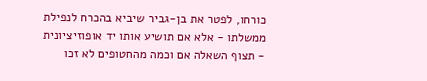כורחו, לפטר את בן-גביר שיביא בהכרח לנפילת ממשלתו - אלא אם תושיע אותו יד אופוזיציונית - תצוף השאלה אם וכמה מהחטופים לא זכו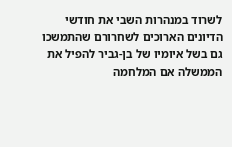לשרוד במנהרות השבי את חודשי הדיונים הארוכים לשחרורם שהתמשכו גם בשל איומיו של בן-גביר להפיל את הממשלה אם המלחמה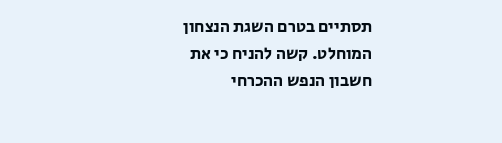תסתיים בטרם השגת הנצחון המוחלט. קשה להניח כי את חשבון הנפש ההכרחי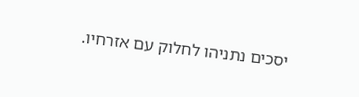יסכים נתניהו לחלוק עם אזרחיו.